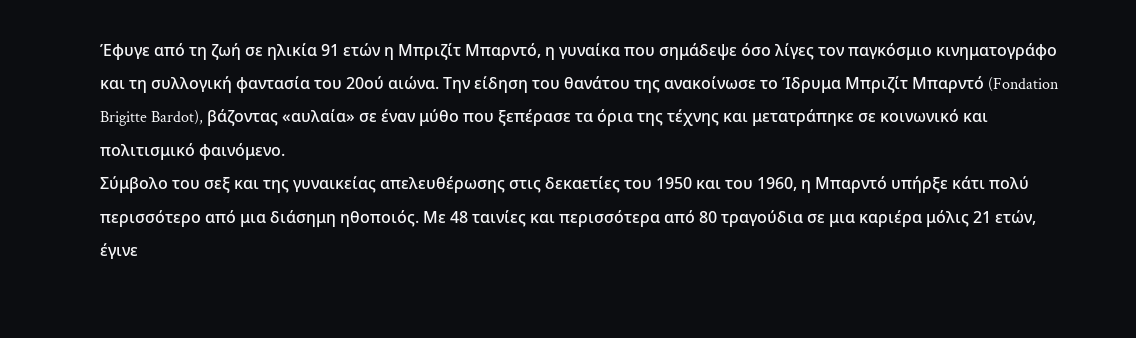Έφυγε από τη ζωή σε ηλικία 91 ετών η Μπριζίτ Μπαρντό, η γυναίκα που σημάδεψε όσο λίγες τον παγκόσμιο κινηματογράφο και τη συλλογική φαντασία του 20ού αιώνα. Την είδηση του θανάτου της ανακοίνωσε το Ίδρυμα Μπριζίτ Μπαρντό (Fondation Brigitte Bardot), βάζοντας «αυλαία» σε έναν μύθο που ξεπέρασε τα όρια της τέχνης και μετατράπηκε σε κοινωνικό και πολιτισμικό φαινόμενο.
Σύμβολο του σεξ και της γυναικείας απελευθέρωσης στις δεκαετίες του 1950 και του 1960, η Μπαρντό υπήρξε κάτι πολύ περισσότερο από μια διάσημη ηθοποιός. Με 48 ταινίες και περισσότερα από 80 τραγούδια σε μια καριέρα μόλις 21 ετών, έγινε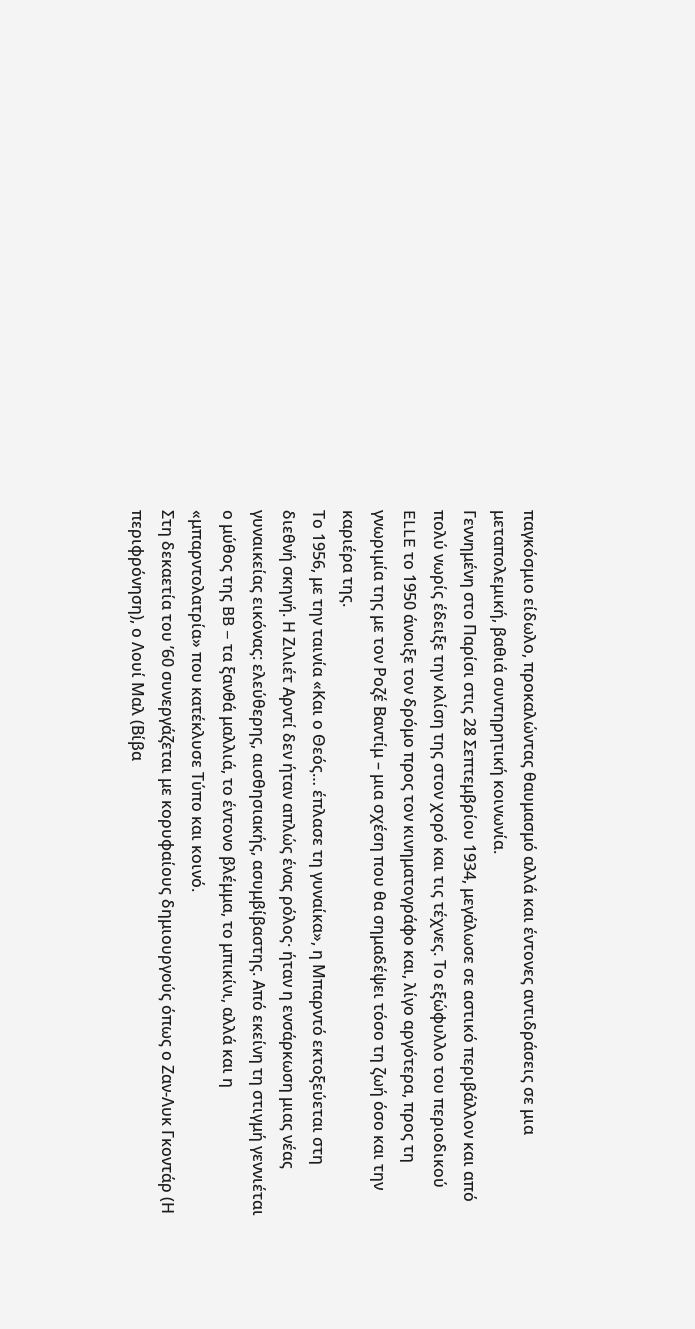παγκόσμιο είδωλο, προκαλώντας θαυμασμό αλλά και έντονες αντιδράσεις σε μια μεταπολεμική, βαθιά συντηρητική κοινωνία.
Γεννημένη στο Παρίσι στις 28 Σεπτεμβρίου 1934, μεγάλωσε σε αστικό περιβάλλον και από πολύ νωρίς έδειξε την κλίση της στον χορό και τις τέχνες. Το εξώφυλλο του περιοδικού ELLE το 1950 άνοιξε τον δρόμο προς τον κινηματογράφο και, λίγο αργότερα, προς τη γνωριμία της με τον Ροζέ Βαντίμ – μια σχέση που θα σημαδέψει τόσο τη ζωή όσο και την καριέρα της.
Το 1956, με την ταινία «Και ο Θεός… έπλασε τη γυναίκα», η Μπαρντό εκτοξεύεται στη διεθνή σκηνή. Η Ζιλιέτ Αρντί δεν ήταν απλώς ένας ρόλος· ήταν η ενσάρκωση μιας νέας γυναικείας εικόνας: ελεύθερης, αισθησιακής, ασυμβίβαστης. Από εκείνη τη στιγμή γεννιέται ο μύθος της BB – τα ξανθά μαλλιά, το έντονο βλέμμα, το μπικίνι, αλλά και η «μπαρντολατρία» που κατέκλυσε Τύπο και κοινό.
Στη δεκαετία του ’60 συνεργάζεται με κορυφαίους δημιουργούς όπως ο Ζαν-Λυκ Γκοντάρ (Η περιφρόνηση), ο Λουί Μαλ (Βίβα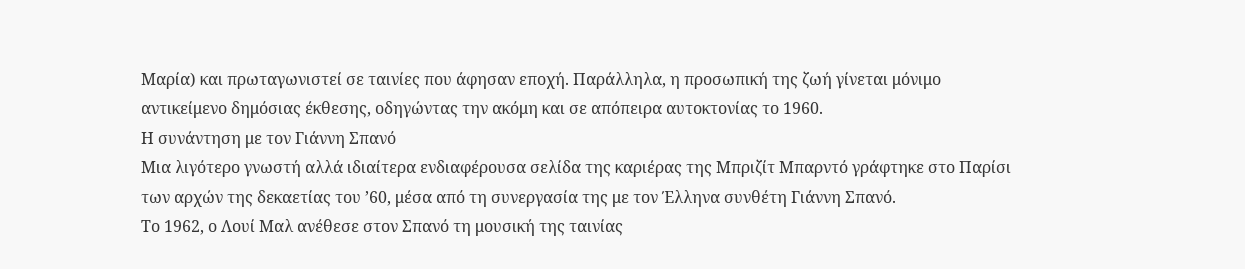Μαρία) και πρωταγωνιστεί σε ταινίες που άφησαν εποχή. Παράλληλα, η προσωπική της ζωή γίνεται μόνιμο αντικείμενο δημόσιας έκθεσης, οδηγώντας την ακόμη και σε απόπειρα αυτοκτονίας το 1960.
Η συνάντηση με τον Γιάννη Σπανό
Μια λιγότερο γνωστή αλλά ιδιαίτερα ενδιαφέρουσα σελίδα της καριέρας της Μπριζίτ Μπαρντό γράφτηκε στο Παρίσι των αρχών της δεκαετίας του ’60, μέσα από τη συνεργασία της με τον Έλληνα συνθέτη Γιάννη Σπανό.
Το 1962, ο Λουί Μαλ ανέθεσε στον Σπανό τη μουσική της ταινίας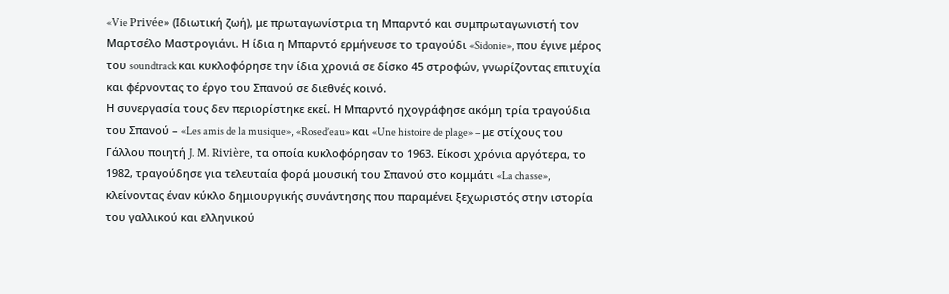«Vie Privée» (Ιδιωτική ζωή), με πρωταγωνίστρια τη Μπαρντό και συμπρωταγωνιστή τον Μαρτσέλο Μαστρογιάνι. Η ίδια η Μπαρντό ερμήνευσε το τραγούδι «Sidonie», που έγινε μέρος του soundtrack και κυκλοφόρησε την ίδια χρονιά σε δίσκο 45 στροφών, γνωρίζοντας επιτυχία και φέρνοντας το έργο του Σπανού σε διεθνές κοινό.
Η συνεργασία τους δεν περιορίστηκε εκεί. Η Μπαρντό ηχογράφησε ακόμη τρία τραγούδια του Σπανού – «Les amis de la musique», «Rosed’eau» και «Une histoire de plage» – με στίχους του Γάλλου ποιητή J. M. Rivière, τα οποία κυκλοφόρησαν το 1963. Είκοσι χρόνια αργότερα, το 1982, τραγούδησε για τελευταία φορά μουσική του Σπανού στο κομμάτι «La chasse», κλείνοντας έναν κύκλο δημιουργικής συνάντησης που παραμένει ξεχωριστός στην ιστορία του γαλλικού και ελληνικού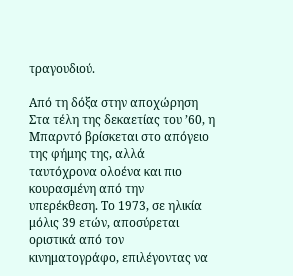τραγουδιού.

Από τη δόξα στην αποχώρηση
Στα τέλη της δεκαετίας του ’60, η Μπαρντό βρίσκεται στο απόγειο της φήμης της, αλλά ταυτόχρονα ολοένα και πιο κουρασμένη από την υπερέκθεση. Το 1973, σε ηλικία μόλις 39 ετών, αποσύρεται οριστικά από τον κινηματογράφο, επιλέγοντας να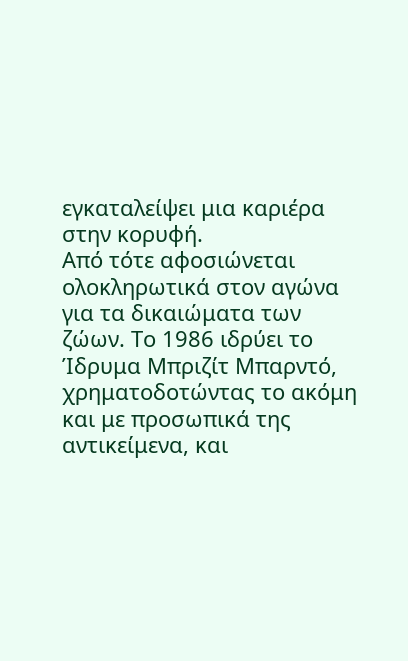εγκαταλείψει μια καριέρα στην κορυφή.
Από τότε αφοσιώνεται ολοκληρωτικά στον αγώνα για τα δικαιώματα των ζώων. Το 1986 ιδρύει το Ίδρυμα Μπριζίτ Μπαρντό, χρηματοδοτώντας το ακόμη και με προσωπικά της αντικείμενα, και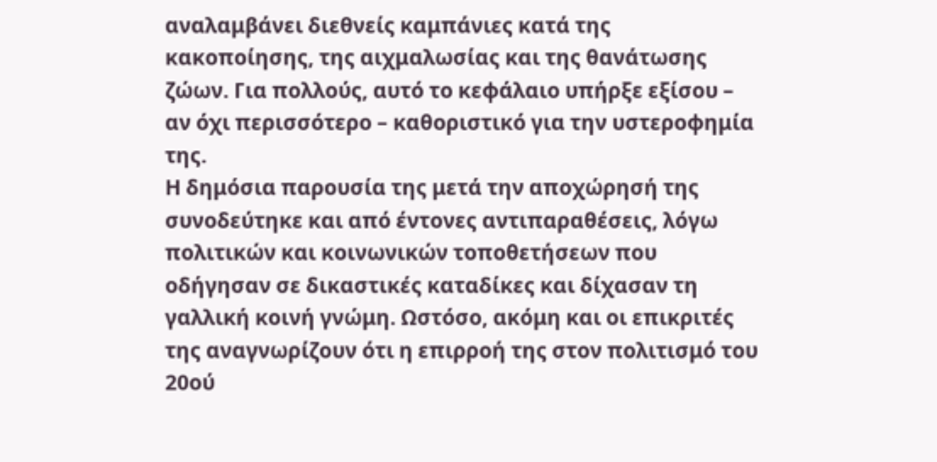αναλαμβάνει διεθνείς καμπάνιες κατά της κακοποίησης, της αιχμαλωσίας και της θανάτωσης ζώων. Για πολλούς, αυτό το κεφάλαιο υπήρξε εξίσου – αν όχι περισσότερο – καθοριστικό για την υστεροφημία της.
Η δημόσια παρουσία της μετά την αποχώρησή της συνοδεύτηκε και από έντονες αντιπαραθέσεις, λόγω πολιτικών και κοινωνικών τοποθετήσεων που οδήγησαν σε δικαστικές καταδίκες και δίχασαν τη γαλλική κοινή γνώμη. Ωστόσο, ακόμη και οι επικριτές της αναγνωρίζουν ότι η επιρροή της στον πολιτισμό του 20ού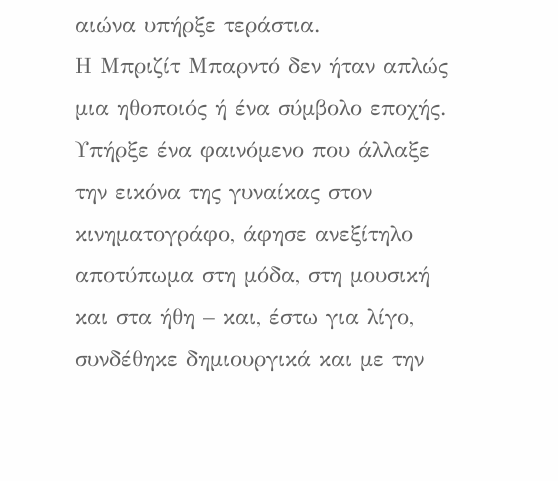αιώνα υπήρξε τεράστια.
Η Μπριζίτ Μπαρντό δεν ήταν απλώς μια ηθοποιός ή ένα σύμβολο εποχής. Υπήρξε ένα φαινόμενο που άλλαξε την εικόνα της γυναίκας στον κινηματογράφο, άφησε ανεξίτηλο αποτύπωμα στη μόδα, στη μουσική και στα ήθη – και, έστω για λίγο, συνδέθηκε δημιουργικά και με την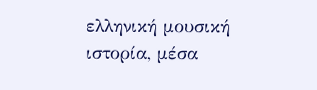ελληνική μουσική ιστορία, μέσα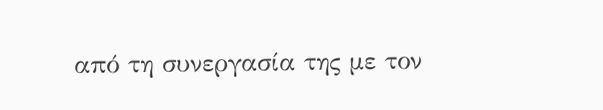από τη συνεργασία της με τον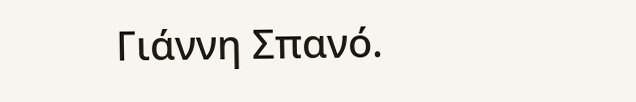Γιάννη Σπανό.